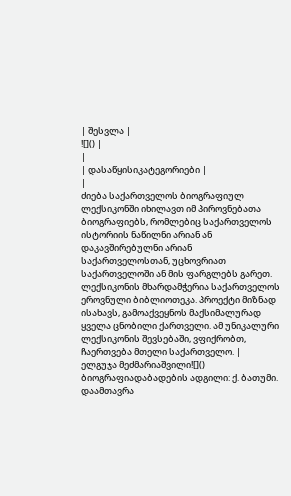| შესვლა |
![]() |
|
| დასაწყისიკატეგორიები |
|
ძიება საქართველოს ბიოგრაფიულ ლექსიკონში იხილავთ იმ პიროვნებათა ბიოგრაფიებს, რომლებიც საქართველოს ისტორიის ნაწილნი არიან ან დაკავშირებულნი არიან საქართველოსთან, უცხოვრიათ საქართველოში ან მის ფარგლებს გარეთ. ლექსიკონის მხარდამჭერია საქართველოს ეროვნული ბიბლიოთეკა. პროექტი მიზნად ისახავს, გამოაქვეყნოს მაქსიმალურად ყველა ცნობილი ქართველი. ამ უნიკალური ლექსიკონის შევსებაში, ვფიქრობთ, ჩაერთვება მთელი საქართველო. |
ელგუჯა მეძმარიაშვილი![]()
ბიოგრაფიადაბადების ადგილი: ქ. ბათუმი. დაამთავრა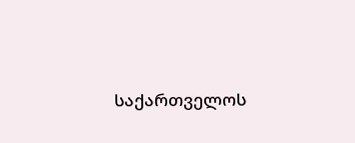საქართველოს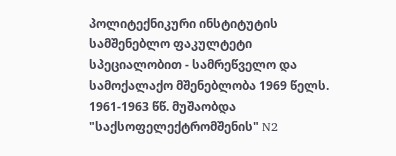პოლიტექნიკური ინსტიტუტის სამშენებლო ფაკულტეტი სპეციალობით - სამრეწველო და სამოქალაქო მშენებლობა 1969 წელს. 1961-1963 წწ. მუშაობდა "საქსოფელექტრომშენის" N2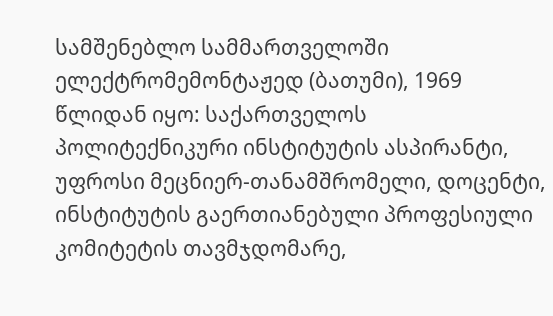სამშენებლო სამმართველოში ელექტრომემონტაჟედ (ბათუმი), 1969 წლიდან იყო: საქართველოს პოლიტექნიკური ინსტიტუტის ასპირანტი, უფროსი მეცნიერ-თანამშრომელი, დოცენტი, ინსტიტუტის გაერთიანებული პროფესიული კომიტეტის თავმჯდომარე,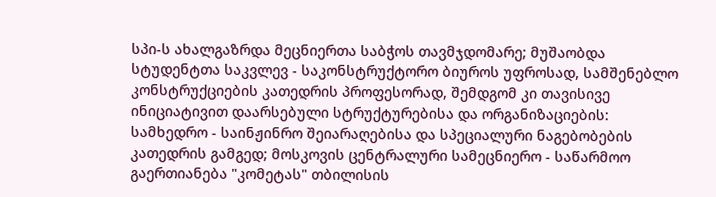სპი-ს ახალგაზრდა მეცნიერთა საბჭოს თავმჯდომარე; მუშაობდა სტუდენტთა საკვლევ - საკონსტრუქტორო ბიუროს უფროსად, სამშენებლო კონსტრუქციების კათედრის პროფესორად, შემდგომ კი თავისივე ინიციატივით დაარსებული სტრუქტურებისა და ორგანიზაციების: სამხედრო - საინჟინრო შეიარაღებისა და სპეციალური ნაგებობების კათედრის გამგედ; მოსკოვის ცენტრალური სამეცნიერო - საწარმოო გაერთიანება "კომეტას" თბილისის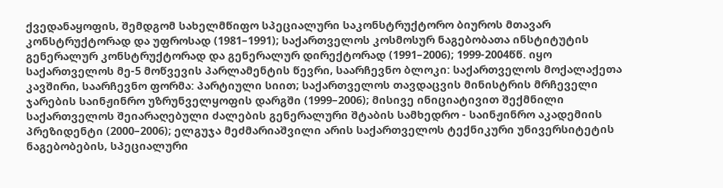ქვედანაყოფის, შემდგომ სახელმწიფო სპეციალური საკონსტრუქტორო ბიუროს მთავარ კონსტრუქტორად და უფროსად (1981–1991); საქართველოს კოსმოსურ ნაგებობათა ინსტიტუტის გენერალურ კონსტრუქტორად და გენერალურ დირექტორად (1991–2006); 1999-2004წწ. იყო საქართველოს მე-5 მოწვევის პარლამენტის წევრი, საარჩევნო ბლოკი: საქართველოს მოქალაქეთა კავშირი, საარჩევნო ფორმა: პარტიული სიით; საქართველოს თავდაცვის მინისტრის მრჩეველი ჯარების საინჟინრო უზრუნველყოფის დარგში (1999–2006); მისივე ინიციატივით შექმნილი საქართველოს შეიარაღებული ძალების გენერალური შტაბის სამხედრო - საინჟინრო აკადემიის პრეზიდენტი (2000–2006); ელგუჯა მეძმარიაშვილი არის საქართველოს ტექნიკური უნივერსიტეტის ნაგებობების, სპეციალური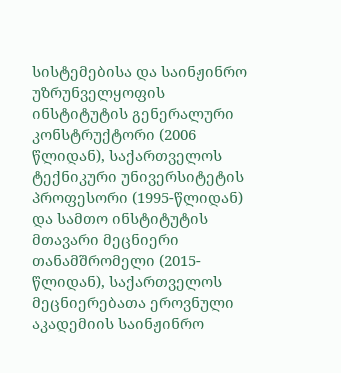სისტემებისა და საინჟინრო უზრუნველყოფის ინსტიტუტის გენერალური კონსტრუქტორი (2006 წლიდან), საქართველოს ტექნიკური უნივერსიტეტის პროფესორი (1995-წლიდან) და სამთო ინსტიტუტის მთავარი მეცნიერი თანამშრომელი (2015-წლიდან), საქართველოს მეცნიერებათა ეროვნული აკადემიის საინჟინრო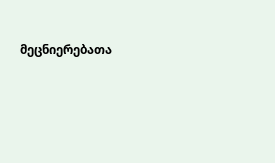მეცნიერებათა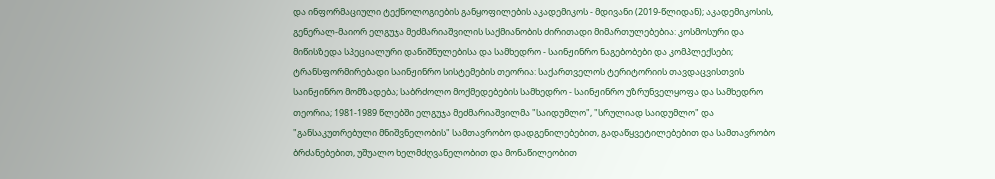და ინფორმაციული ტექნოლოგიების განყოფილების აკადემიკოს - მდივანი (2019-წლიდან); აკადემიკოსის, გენერალ-მაიორ ელგუჯა მეძმარიაშვილის საქმიანობის ძირითადი მიმართულებებია: კოსმოსური და მიწისზედა სპეციალური დანიშნულებისა და სამხედრო - საინჟინრო ნაგებობები და კომპლექსები; ტრანსფორმირებადი საინჟინრო სისტემების თეორია: საქართველოს ტერიტორიის თავდაცვისთვის საინჟინრო მომზადება; საბრძოლო მოქმედებების სამხედრო - საინჟინრო უზრუნველყოფა და სამხედრო თეორია; 1981-1989 წლებში ელგუჯა მეძმარიაშვილმა "საიდუმლო", "სრულიად საიდუმლო" და "განსაკუთრებული მნიშვნელობის" სამთავრობო დადგენილებებით, გადაწყვეტილებებით და სამთავრობო ბრძანებებით, უშუალო ხელმძღვანელობით და მონაწილეობით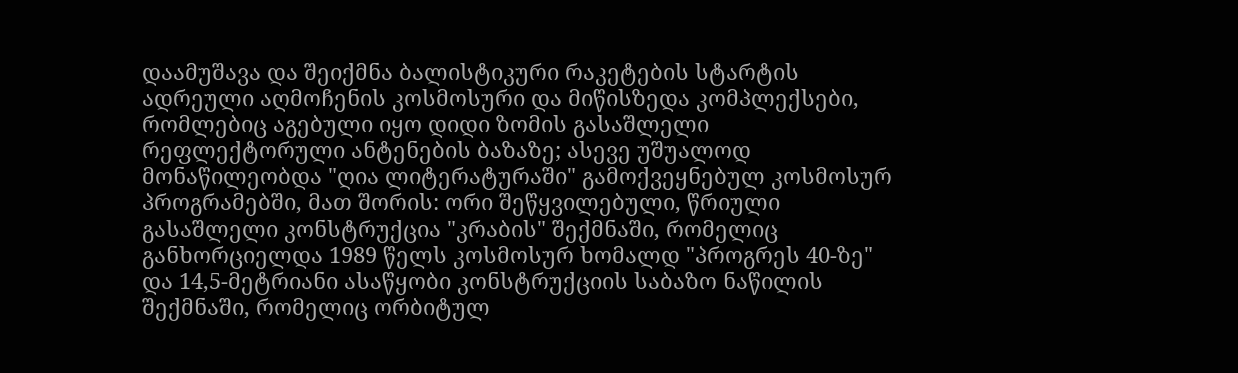დაამუშავა და შეიქმნა ბალისტიკური რაკეტების სტარტის ადრეული აღმოჩენის კოსმოსური და მიწისზედა კომპლექსები, რომლებიც აგებული იყო დიდი ზომის გასაშლელი რეფლექტორული ანტენების ბაზაზე; ასევე უშუალოდ მონაწილეობდა "ღია ლიტერატურაში" გამოქვეყნებულ კოსმოსურ პროგრამებში, მათ შორის: ორი შეწყვილებული, წრიული გასაშლელი კონსტრუქცია "კრაბის" შექმნაში, რომელიც განხორციელდა 1989 წელს კოსმოსურ ხომალდ "პროგრეს 40-ზე" და 14,5-მეტრიანი ასაწყობი კონსტრუქციის საბაზო ნაწილის შექმნაში, რომელიც ორბიტულ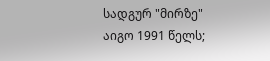სადგურ "მირზე" აიგო 1991 წელს;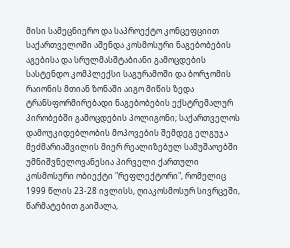მისი სამეცნიერო და საპროექტო კონცეფციით საქართველოში აშენდა კოსმოსური ნაგებობების აგებისა და სრულმასშტაბიანი გამოცდების სასტენდო კომპლექსი საგურამოში და ბორჯომის რაიონის მთიან ზონაში აიგო მიწის ზედა ტრანსფორმირებადი ნაგებობების ექსტრემალურ პირობებში გამოცდების პოლიგონი; საქართველოს დამოუკიდებლობის მოპოვების შემდეგ ელგუჯა მეძმარიაშვილის მიერ რეალიზებულ სამუშაოებში უმნიშვნელოვანესია პირველი ქართული კოსმოსური ობიექტი "რეფლექტორი", რომელიც 1999 წლის 23-28 ივლისს, ღიაკოსმოსურ სივრცეში, წარმატებით გაიშალა,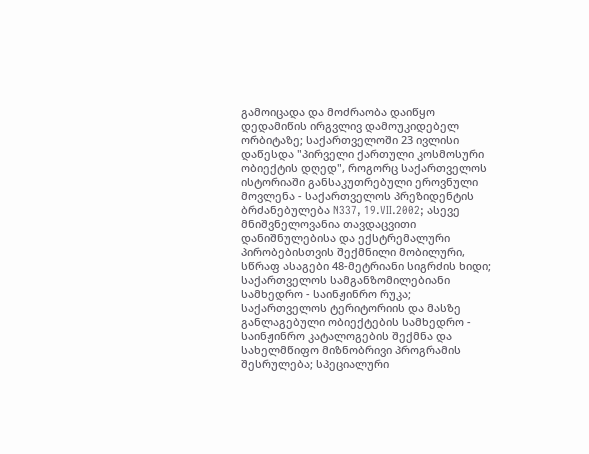გამოიცადა და მოძრაობა დაიწყო დედამიწის ირგვლივ დამოუკიდებელ ორბიტაზე; საქართველოში 23 ივლისი დაწესდა "პირველი ქართული კოსმოსური ობიექტის დღედ", როგორც საქართველოს ისტორიაში განსაკუთრებული ეროვნული მოვლენა - საქართველოს პრეზიდენტის ბრძანებულება N337, 19.VII.2002; ასევე მნიშვნელოვანია თავდაცვითი დანიშნულებისა და ექსტრემალური პირობებისთვის შექმნილი მობილური, სწრაფ ასაგები 48-მეტრიანი სიგრძის ხიდი; საქართველოს სამგანზომილებიანი სამხედრო - საინჟინრო რუკა; საქართველოს ტერიტორიის და მასზე განლაგებული ობიექტების სამხედრო - საინჟინრო კატალოგების შექმნა და სახელმწიფო მიზნობრივი პროგრამის შესრულება; სპეციალური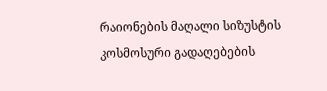რაიონების მაღალი სიზუსტის კოსმოსური გადაღებების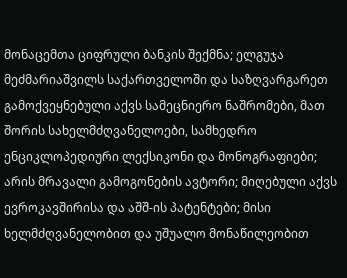მონაცემთა ციფრული ბანკის შექმნა; ელგუჯა მეძმარიაშვილს საქართველოში და საზღვარგარეთ გამოქვეყნებული აქვს სამეცნიერო ნაშრომები, მათ შორის სახელმძღვანელოები, სამხედრო ენციკლოპედიური ლექსიკონი და მონოგრაფიები; არის მრავალი გამოგონების ავტორი; მიღებული აქვს ევროკავშირისა და აშშ-ის პატენტები; მისი ხელმძღვანელობით და უშუალო მონაწილეობით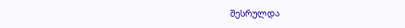შესრულდა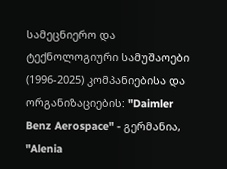სამეცნიერო და ტექნოლოგიური სამუშაოები (1996-2025) კომპანიებისა და ორგანიზაციების: "Daimler Benz Aerospace" - გერმანია, "Alenia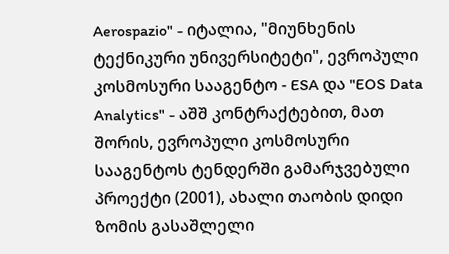Aerospazio" - იტალია, "მიუნხენის ტექნიკური უნივერსიტეტი", ევროპული კოსმოსური სააგენტო - ESA და "EOS Data Analytics" - აშშ კონტრაქტებით, მათ შორის, ევროპული კოსმოსური სააგენტოს ტენდერში გამარჯვებული პროექტი (2001), ახალი თაობის დიდი ზომის გასაშლელი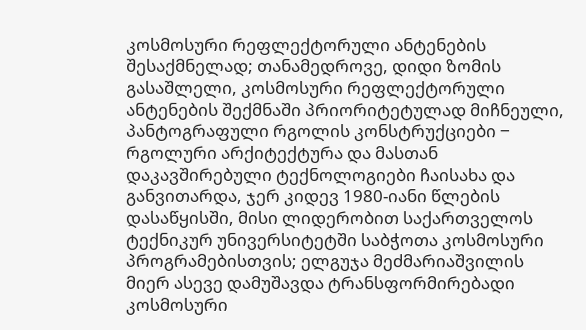კოსმოსური რეფლექტორული ანტენების შესაქმნელად; თანამედროვე, დიდი ზომის გასაშლელი, კოსმოსური რეფლექტორული ანტენების შექმნაში პრიორიტეტულად მიჩნეული, პანტოგრაფული რგოლის კონსტრუქციები ‒ რგოლური არქიტექტურა და მასთან დაკავშირებული ტექნოლოგიები ჩაისახა და განვითარდა, ჯერ კიდევ 1980-იანი წლების დასაწყისში, მისი ლიდერობით საქართველოს ტექნიკურ უნივერსიტეტში საბჭოთა კოსმოსური პროგრამებისთვის; ელგუჯა მეძმარიაშვილის მიერ ასევე დამუშავდა ტრანსფორმირებადი კოსმოსური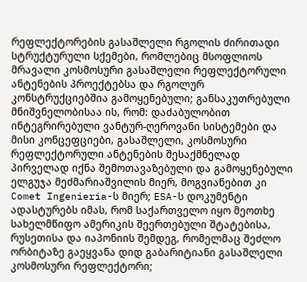რეფლექტორების გასაშლელი რგოლის ძირითადი სტრუქტურული სქემები, რომლებიც მსოფლიოს მრავალი კოსმოსური გასაშლელი რეფლექტორული ანტენების პროექტებსა და რგოლურ კონსტრუქციებშია გამოყენებული; განსაკუთრებული მნიშვნელობისაა ის, რომ: დაძაბულობით ინტეგრირებული ვანტურ-ღეროვანი სისტემები და მისი კონცეფციები, გასაშლელი, კოსმოსური რეფლექტორული ანტენების შესაქმნელად პირველად იქნა შემოთავაზებული და გამოყენებული ელგუჯა მეძმარიაშვილის მიერ, მოგვიანებით კი Comet Ingenieria-ს მიერ; ESA-ს დოკუმენტი ადასტურებს იმას, რომ საქართველო იყო მეოთხე სახელმწიფო ამერიკის შეერთებული შტატებისა, რუსეთისა და იაპონიის შემდეგ, რომელმაც შეძლო ორბიტაზე გაეყვანა დიდ გაბარიტიანი გასაშლელი კოსმოსური რეფლექტორი;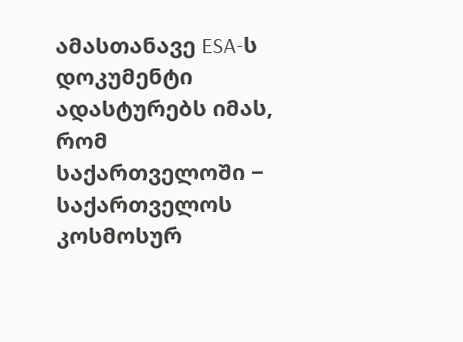ამასთანავე ESA-ს დოკუმენტი ადასტურებს იმას, რომ საქართველოში ‒ საქართველოს კოსმოსურ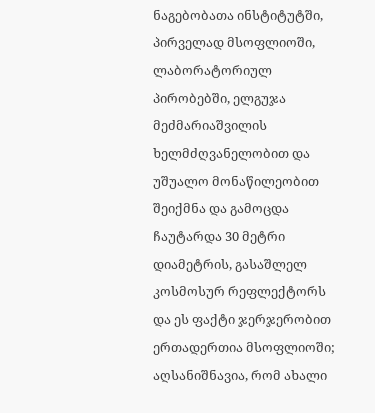ნაგებობათა ინსტიტუტში, პირველად მსოფლიოში, ლაბორატორიულ პირობებში, ელგუჯა მეძმარიაშვილის ხელმძღვანელობით და უშუალო მონაწილეობით შეიქმნა და გამოცდა ჩაუტარდა 30 მეტრი დიამეტრის, გასაშლელ კოსმოსურ რეფლექტორს და ეს ფაქტი ჯერჯერობით ერთადერთია მსოფლიოში; აღსანიშნავია, რომ ახალი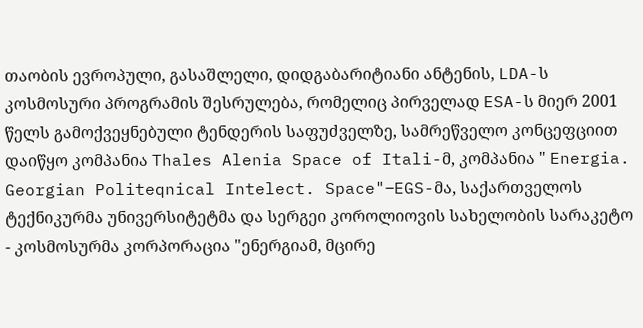თაობის ევროპული, გასაშლელი, დიდგაბარიტიანი ანტენის, LDA-ს კოსმოსური პროგრამის შესრულება, რომელიც პირველად ESA-ს მიერ 2001 წელს გამოქვეყნებული ტენდერის საფუძველზე, სამრეწველო კონცეფციით დაიწყო კომპანია Thales Alenia Space of Itali-მ, კომპანია " Energia. Georgian Politeqnical Intelect. Space"‒EGS-მა, საქართველოს ტექნიკურმა უნივერსიტეტმა და სერგეი კოროლიოვის სახელობის სარაკეტო - კოსმოსურმა კორპორაცია "ენერგიამ, მცირე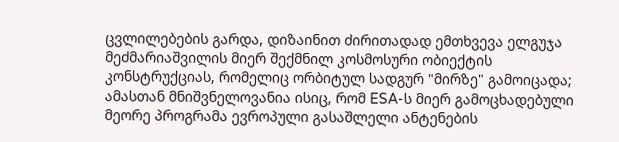ცვლილებების გარდა, დიზაინით ძირითადად ემთხვევა ელგუჯა მეძმარიაშვილის მიერ შექმნილ კოსმოსური ობიექტის კონსტრუქციას, რომელიც ორბიტულ სადგურ "მირზე" გამოიცადა; ამასთან მნიშვნელოვანია ისიც, რომ ESA-ს მიერ გამოცხადებული მეორე პროგრამა ევროპული გასაშლელი ანტენების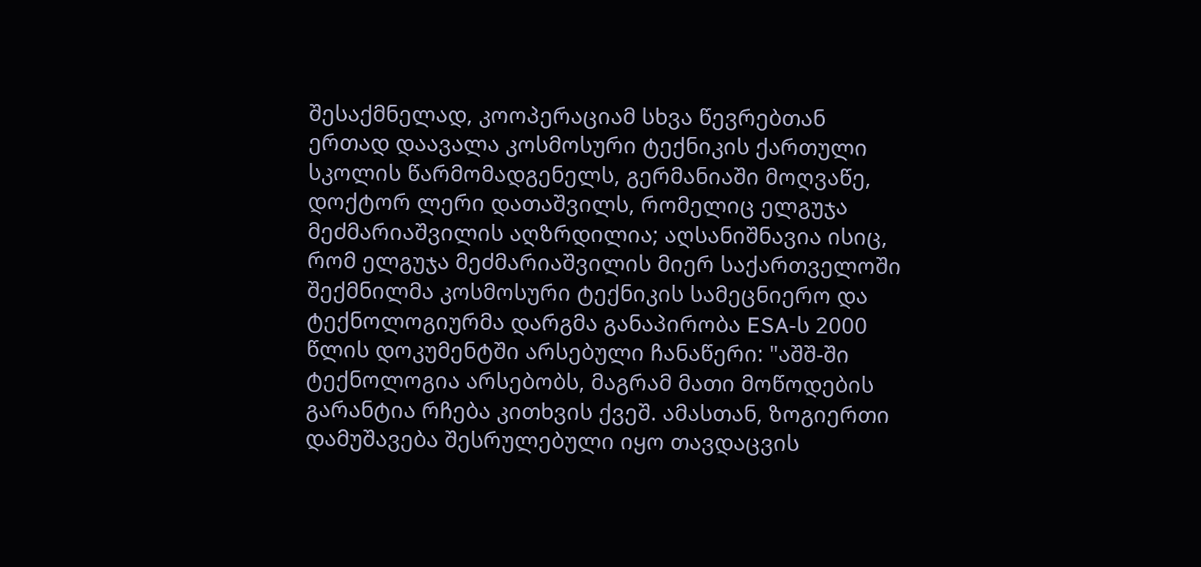შესაქმნელად, კოოპერაციამ სხვა წევრებთან ერთად დაავალა კოსმოსური ტექნიკის ქართული სკოლის წარმომადგენელს, გერმანიაში მოღვაწე, დოქტორ ლერი დათაშვილს, რომელიც ელგუჯა მეძმარიაშვილის აღზრდილია; აღსანიშნავია ისიც, რომ ელგუჯა მეძმარიაშვილის მიერ საქართველოში შექმნილმა კოსმოსური ტექნიკის სამეცნიერო და ტექნოლოგიურმა დარგმა განაპირობა ESA-ს 2000 წლის დოკუმენტში არსებული ჩანაწერი: "აშშ-ში ტექნოლოგია არსებობს, მაგრამ მათი მოწოდების გარანტია რჩება კითხვის ქვეშ. ამასთან, ზოგიერთი დამუშავება შესრულებული იყო თავდაცვის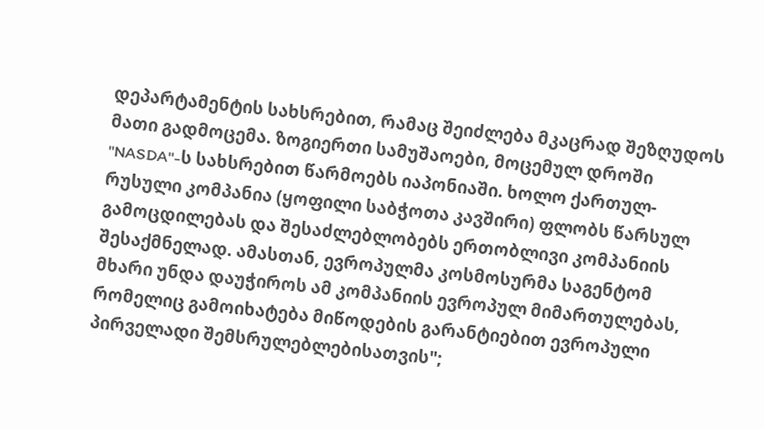დეპარტამენტის სახსრებით, რამაც შეიძლება მკაცრად შეზღუდოს მათი გადმოცემა. ზოგიერთი სამუშაოები, მოცემულ დროში "NASDA"-ს სახსრებით წარმოებს იაპონიაში. ხოლო ქართულ-რუსული კომპანია (ყოფილი საბჭოთა კავშირი) ფლობს წარსულ გამოცდილებას და შესაძლებლობებს ერთობლივი კომპანიის შესაქმნელად. ამასთან, ევროპულმა კოსმოსურმა საგენტომ მხარი უნდა დაუჭიროს ამ კომპანიის ევროპულ მიმართულებას, რომელიც გამოიხატება მიწოდების გარანტიებით ევროპული პირველადი შემსრულებლებისათვის";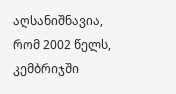აღსანიშნავია, რომ 2002 წელს, კემბრიჯში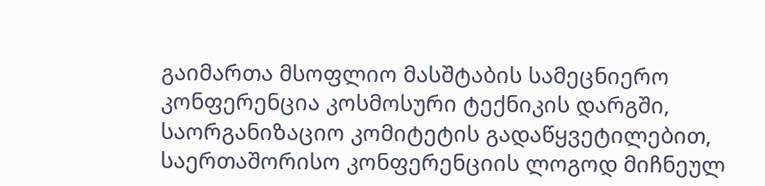გაიმართა მსოფლიო მასშტაბის სამეცნიერო კონფერენცია კოსმოსური ტექნიკის დარგში, საორგანიზაციო კომიტეტის გადაწყვეტილებით, საერთაშორისო კონფერენციის ლოგოდ მიჩნეულ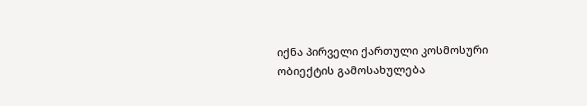იქნა პირველი ქართული კოსმოსური ობიექტის გამოსახულება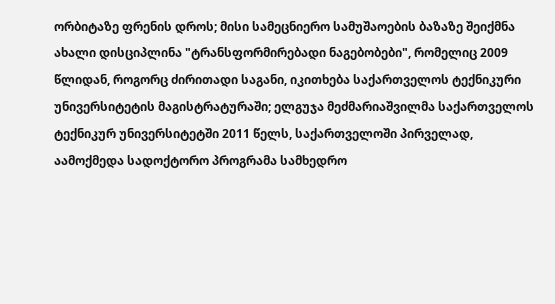ორბიტაზე ფრენის დროს; მისი სამეცნიერო სამუშაოების ბაზაზე შეიქმნა ახალი დისციპლინა "ტრანსფორმირებადი ნაგებობები", რომელიც 2009 წლიდან, როგორც ძირითადი საგანი, იკითხება საქართველოს ტექნიკური უნივერსიტეტის მაგისტრატურაში; ელგუჯა მეძმარიაშვილმა საქართველოს ტექნიკურ უნივერსიტეტში 2011 წელს, საქართველოში პირველად, აამოქმედა სადოქტორო პროგრამა სამხედრო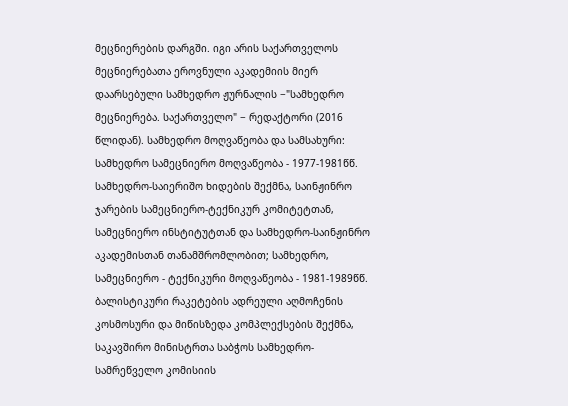მეცნიერების დარგში. იგი არის საქართველოს მეცნიერებათა ეროვნული აკადემიის მიერ დაარსებული სამხედრო ჟურნალის −"სამხედრო მეცნიერება. საქართველო" − რედაქტორი (2016 წლიდან). სამხედრო მოღვაწეობა და სამსახური: სამხედრო სამეცნიერო მოღვაწეობა - 1977-1981წწ. სამხედრო-საიერიშო ხიდების შექმნა, საინჟინრო ჯარების სამეცნიერო-ტექნიკურ კომიტეტთან, სამეცნიერო ინსტიტუტთან და სამხედრო-საინჟინრო აკადემისთან თანამშრომლობით; სამხედრო, სამეცნიერო - ტექნიკური მოღვაწეობა - 1981-1989წწ. ბალისტიკური რაკეტების ადრეული აღმოჩენის კოსმოსური და მიწისზედა კომპლექსების შექმნა, საკავშირო მინისტრთა საბჭოს სამხედრო-სამრეწველო კომისიის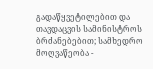გადაწყვეტილებით და თავდაცვის სამინისტროს ბრძანებებით; სამხედრო მოღვაწეობა -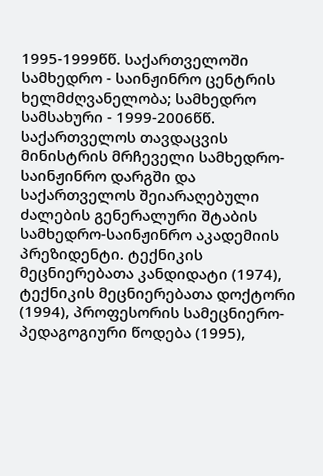1995-1999წწ. საქართველოში სამხედრო - საინჟინრო ცენტრის ხელმძღვანელობა; სამხედრო სამსახური - 1999-2006წწ. საქართველოს თავდაცვის მინისტრის მრჩეველი სამხედრო-საინჟინრო დარგში და საქართველოს შეიარაღებული ძალების გენერალური შტაბის სამხედრო-საინჟინრო აკადემიის პრეზიდენტი. ტექნიკის მეცნიერებათა კანდიდატი (1974), ტექნიკის მეცნიერებათა დოქტორი (1994), პროფესორის სამეცნიერო-პედაგოგიური წოდება (1995),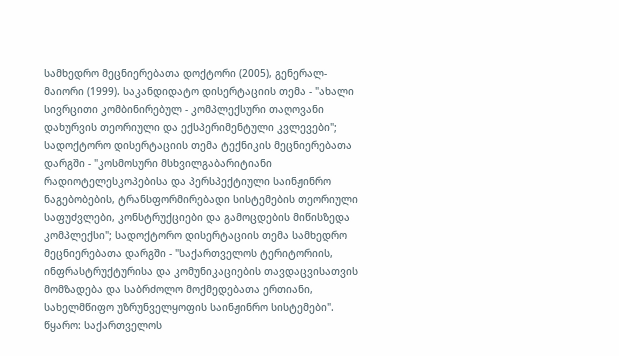სამხედრო მეცნიერებათა დოქტორი (2005), გენერალ-მაიორი (1999). საკანდიდატო დისერტაციის თემა - "ახალი სივრცითი კომბინირებულ - კომპლექსური თაღოვანი დახურვის თეორიული და ექსპერიმენტული კვლევები"; სადოქტორო დისერტაციის თემა ტექნიკის მეცნიერებათა დარგში - "კოსმოსური მსხვილგაბარიტიანი რადიოტელესკოპებისა და პერსპექტიული საინჟინრო ნაგებობების, ტრანსფორმირებადი სისტემების თეორიული საფუძვლები, კონსტრუქციები და გამოცდების მიწისზედა კომპლექსი"; სადოქტორო დისერტაციის თემა სამხედრო მეცნიერებათა დარგში - "საქართველოს ტერიტორიის, ინფრასტრუქტურისა და კომუნიკაციების თავდაცვისათვის მომზადება და საბრძოლო მოქმედებათა ერთიანი, სახელმწიფო უზრუნველყოფის საინჟინრო სისტემები". წყარო: საქართველოს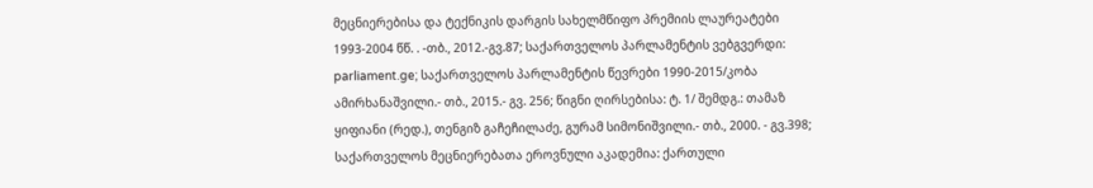მეცნიერებისა და ტექნიკის დარგის სახელმწიფო პრემიის ლაურეატები 1993-2004 წწ. . -თბ., 2012.-გვ.87; საქართველოს პარლამენტის ვებგვერდი: parliament.ge; საქართველოს პარლამენტის წევრები 1990-2015/კობა ამირხანაშვილი.- თბ., 2015.- გვ. 256; წიგნი ღირსებისა: ტ. 1/ შემდგ.: თამაზ ყიფიანი (რედ.), თენგიზ გაჩეჩილაძე, გურამ სიმონიშვილი.- თბ., 2000. - გვ.398; საქართველოს მეცნიერებათა ეროვნული აკადემია: ქართული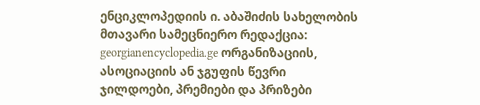ენციკლოპედიის ი. აბაშიძის სახელობის მთავარი სამეცნიერო რედაქცია: georgianencyclopedia.ge ორგანიზაციის, ასოციაციის ან ჯგუფის წევრი
ჯილდოები, პრემიები და პრიზები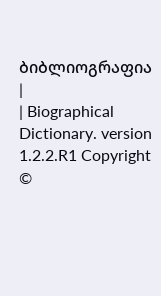ბიბლიოგრაფია
|
| Biographical Dictionary. version 1.2.2.R1 Copyright ©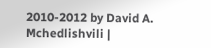2010-2012 by David A. Mchedlishvili |